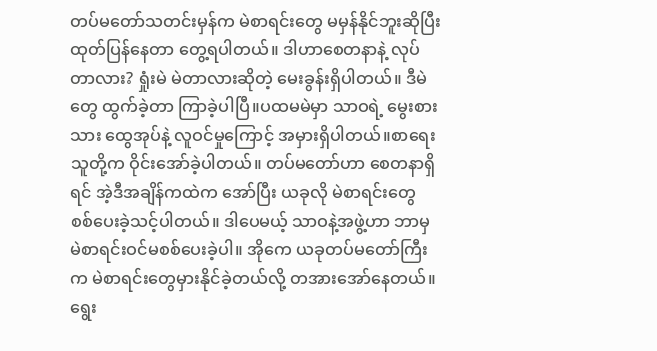တပ်မတော်သတင်းမှန်က မဲစာရင်းတွေ မမှန်နိုင်ဘူးဆိုပြီး ထုတ်ပြန်နေတာ တွေ့ရပါတယ်။ ဒါဟာစေတနာနဲ့ လုပ်တာလား? ရှုံးမဲ မဲတာလားဆိုတဲ့ မေးခွန်းရှိပါတယ်။ ဒီမဲတွေ ထွက်ခဲ့တာ ကြာခဲ့ပါပြီ။ပထမမဲမှာ သာဝရဲ့ မွေးစားသား ထွေအုပ်နဲ့ လူဝင်မှုကြောင့် အမှားရှိပါတယ်။စာရေးသူတို့က ဝိုင်းအော်ခဲ့ပါတယ်။ တပ်မတော်ဟာ စေတနာရှိရင် အဲ့ဒီအချိန်ကထဲက အော်ပြီး ယခုလို မဲစာရင်းတွေ စစ်ပေးခဲ့သင့်ပါတယ်။ ဒါပေမယ့် သာဝနဲ့အဖွဲ့ဟာ ဘာမှ မဲစာရင်းဝင်မစစ်ပေးခဲ့ပါ။ အိုကေ ယခုတပ်မတော်ကြီးက မဲစာရင်းတွေမှားနိုင်ခဲ့တယ်လို့ တအားအော်နေတယ်။ ရွေး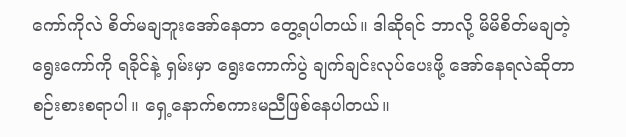ကော်ကိုလဲ စိတ်မချဘူးအော်နေတာ တွေ့ရပါတယ်။ ဒါဆိုရင် ဘာလို့ မိမိစိတ်မချတဲ့ ရွေးကော်ကို ရခိုင်နဲ့ ရှမ်းမှာ ရွေးကောက်ပွဲ ချက်ချင်းလုပ်ပေးဖို့ အော်နေရလဲဆိုတာ စဉ်းစားစရာပါ။ ရှေ့နောက်စကားမညီဖြစ်နေပါတယ်။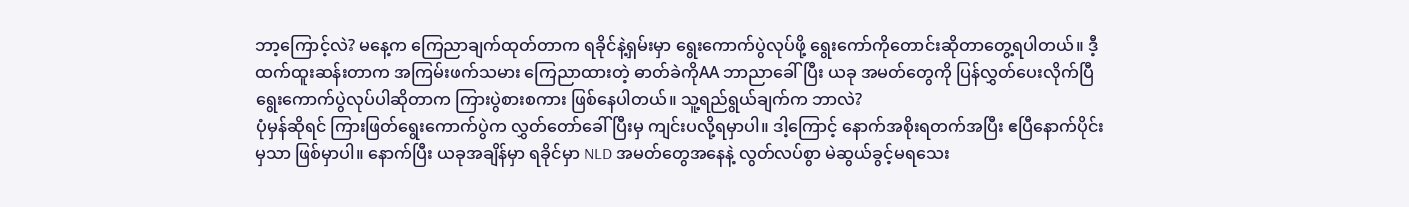ဘာ့ကြောင့်လဲ? မနေ့က ကြေညာချက်ထုတ်တာက ရခိုင်နဲ့ရှမ်းမှာ ရွေးကောက်ပွဲလုပ်ဖို့ ရွေးကော်ကိုတောင်းဆိုတာတွေ့ရပါတယ်။ ဒီ့ထက်ထူးဆန်းတာက အကြမ်းဖက်သမား ကြေညာထားတဲ့ ဓာတ်ခဲကိုAA ဘာညာခေါ်ပြီး ယခု အမတ်တွေကို ပြန်လွှတ်ပေးလိုက်ပြီ ရွေးကောက်ပွဲလုပ်ပါဆိုတာက ကြားပွဲစားစကား ဖြစ်နေပါတယ်။ သူ့ရည်ရွယ်ချက်က ဘာလဲ?
ပုံမှန်ဆိုရင် ကြားဖြတ်ရွေးကောက်ပွဲက လွှတ်တော်ခေါ်ပြီးမှ ကျင်းပလို့ရမှာပါ။ ဒါ့ကြောင့် နောက်အစိုးရတက်အပြီး ဧပြီနောက်ပိုင်းမှသာ ဖြစ်မှာပါ။ နောက်ပြီး ယခုအချိန်မှာ ရခိုင်မှာ NLD အမတ်တွေအနေနဲ့ လွတ်လပ်စွာ မဲဆွယ်ခွင့်မရသေး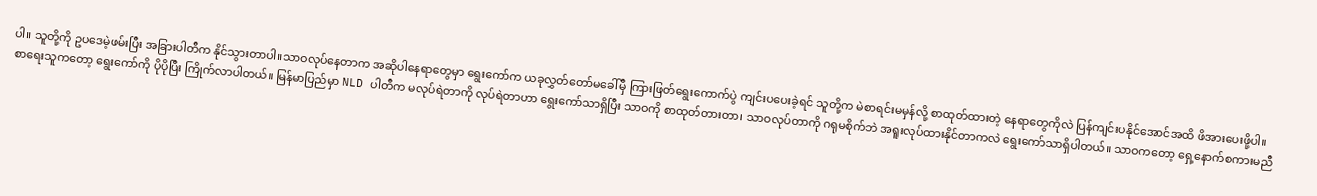ပါ။ သူတို့ကို ဥပဒေမဲ့ဖမ်းပြီး အခြားပါတီက နိုင်သွားတာပါ။သာဝလုပ်နေတာက အဆိုပါနေရာတွေမှာ ရွေးကော်က ယခုလွှတ်တော်မခေါ်မှီ ကြားဖြတ်ရွေးကောက်ပွဲ ကျင်းပပေးခဲ့ရင် သူတို့က မဲစာရင်းမမှန်လို့ စာထုတ်ထားတဲ့ နေရာတွေကိုလဲ ပြန်ကျင်းပနိုင်အောင်အထိ ဖိအားပေးဖို့ပါ။
စာရေးသူကတော့ ရွေးကော်ကို ပိုပိုပြီး ကြိုက်လာပါတယ်။ မြန်မာပြည်မှာ NLD ပါတီက မလုပ်ရဲတာကို လုပ်ရဲတာဟာ ရွေးကော်သာရှိပြီး သာဝကို စာထုတ်တားတာ၊ သာဝလုပ်တာကို ဂရုမစိုက်ဘဲ အရူးလုပ်ထားနိုင်တာကလဲ ရွေးကော်သာရှိပါတယ်။ သာဝကတော့ ရှေ့နောက်စကားမညီ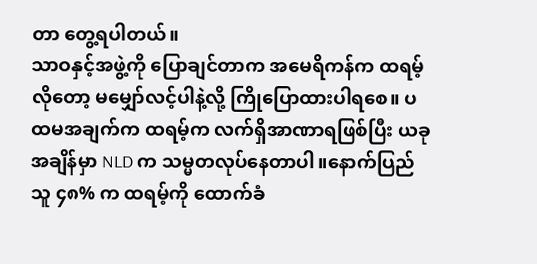တာ တွေ့ရပါတယ်။
သာဝနှင့်အဖွဲ့ကို ပြောချင်တာက အမေရိကန်က ထရမ့်လိုတော့ မမျှော်လင့်ပါနဲ့လို့ ကြိုပြောထားပါရစေ။ ပထမအချက်က ထရမ့်က လက်ရှိအာဏာရဖြစ်ပြီး ယခုအချိန်မှာ NLD က သမ္မတလုပ်နေတာပါ။နောက်ပြည်သူ ၄၈% က ထရမ့်ကို ထောက်ခံ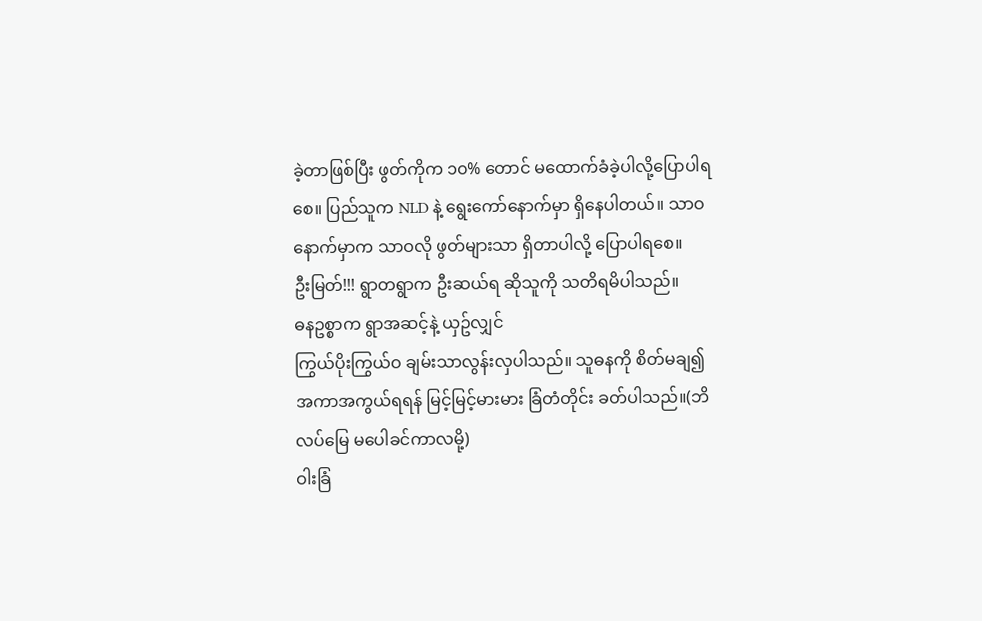ခဲ့တာဖြစ်ပြီး ဖွတ်ကိုက ၁၀% တောင် မထောက်ခံခဲ့ပါလို့ပြောပါရစေ။ ပြည်သူက NLD နဲ့ ရွေးကော်နောက်မှာ ရှိနေပါတယ်။ သာဝနောက်မှာက သာဝလို ဖွတ်များသာ ရှိတာပါလို့ ပြောပါရစေ။
ဦးမြတ်!!! ရွာတရွာက ဦးဆယ်ရ ဆိုသူကို သတိရမိပါသည်။
ဓနဥစ္စာက ရွာအဆင့်နဲ့ ယှဥ်လျှင်
ကြွယ်ပိုးကြွယ်ဝ ချမ်းသာလွန်းလှပါသည်။ သူဓနကို စိတ်မချ၍ အကာအကွယ်ရရန် မြင့်မြင့်မားမား ခြံတံတိုင်း ခတ်ပါသည်။(ဘိလပ်မြေ မပေါခင်ကာလမို့)
ဝါးခြံ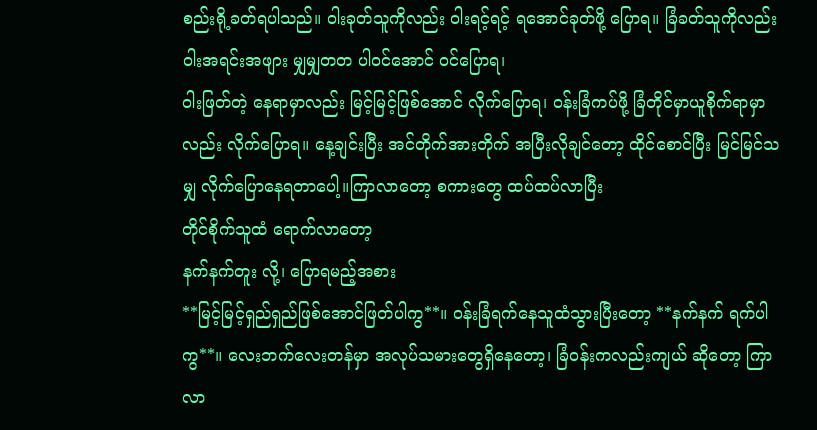စည်းရို့ခတ်ရပါသည်။ ဝါးခုတ်သူကိုလည်း ဝါးရင့်ရင့် ရအောင်ခုတ်ဖို့ ပြောရ။ ခြံခတ်သူကိုလည်း ဝါးအရင်းအဖျား မျှမျှတတ ပါဝင်အောင် ဝင်ပြောရ၊
ဝါးဖြတ်တဲ့ နေရာမှာလည်း မြင့်မြင့်ဖြစ်အောင် လိုက်ပြောရ၊ ဝန်းခြံကပ်ဖို့ ခြံတိုင်မှာယူစိုက်ရာမှာလည်း လိုက်ပြောရ။ နေ့ချင်းပြီး အင်တိုက်အားတိုက် အပြီးလိုချင်တော့ ထိုင်စောင်ပြီး မြင်မြင်သမျှ လိုက်ပြောနေရတာပေါ့။ကြာလာတော့ စကားတွေ ထပ်ထပ်လာပြီး
တိုင်စိုက်သူထံ ရောက်လာတော့
နက်နက်တူး လို့၊ ပြောရမည့်အစား
**မြင့်မြင့်ရှည်ရှည်ဖြစ်အောင်ဖြတ်ပါကွ**။ ဝန်းခြံရက်နေသူထံသွားပြီးတော့ **နက်နက် ရက်ပါကွ**။ လေးဘက်လေးတန်မှာ အလုပ်သမားတွေရှိနေတော့၊ ခြံဝန်းကလည်းကျယ် ဆိုတော့ ကြာလာ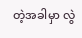တဲ့အခါမှာ လွဲ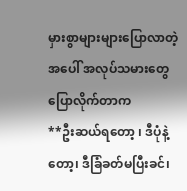မှားစွာများများပြောလာတဲ့အပေါ် အလုပ်သမားတွေ ပြောလိုက်တာက
**ဦးဆယ်ရတော့ ၊ ဒီပုံနဲ့တော့၊ ဒီခြံခတ်မပြီးခင်၊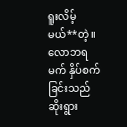ရူးလိမ့်မယ်**တဲ့။
လောဘရမက် နှိပ်စက်ခြင်းသည်
ဆိုးရွား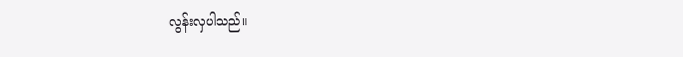လွန်းလှပါသည်။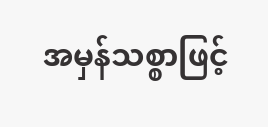အမှန်သစ္စာဖြင့်